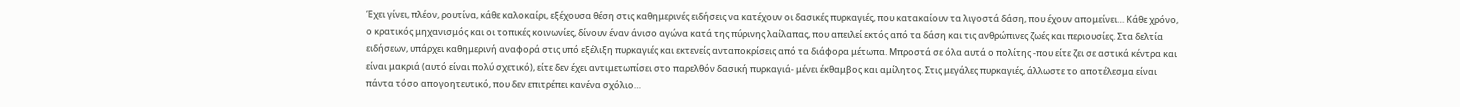Έχει γίνει, πλέον, ρουτίνα, κάθε καλοκαίρι, εξέχουσα θέση στις καθημερινές ειδήσεις να κατέχουν οι δασικές πυρκαγιές, που κατακαίουν τα λιγοστά δάση, που έχουν απομείνει… Κάθε χρόνο, ο κρατικός μηχανισμός και οι τοπικές κοινωνίες, δίνουν έναν άνισο αγώνα κατά της πύρινης λαίλαπας, που απειλεί εκτός από τα δάση και τις ανθρώπινες ζωές και περιουσίες. Στα δελτία ειδήσεων, υπάρχει καθημερινή αναφορά στις υπό εξέλιξη πυρκαγιές και εκτενείς ανταποκρίσεις από τα διάφορα μέτωπα. Μπροστά σε όλα αυτά ο πολίτης -που είτε ζει σε αστικά κέντρα και είναι μακριά (αυτό είναι πολύ σχετικό), είτε δεν έχει αντιμετωπίσει στο παρελθόν δασική πυρκαγιά- μένει έκθαμβος και αμίλητος. Στις μεγάλες πυρκαγιές, άλλωστε το αποτέλεσμα είναι πάντα τόσο απογοητευτικό, που δεν επιτρέπει κανένα σχόλιο…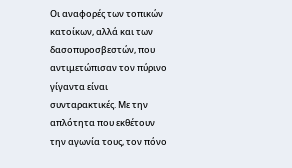Οι αναφορές των τοπικών κατοίκων, αλλά και των δασοπυροσβεστών, που αντιμετώπισαν τον πύρινο γίγαντα είναι συνταρακτικές. Με την απλότητα που εκθέτουν την αγωνία τους, τον πόνο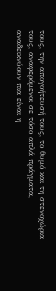τους, την απογοήτευσή τους, το θυμό και τη στενοχώρια τους, αναφερόμενοι σε τόσο απλά πράγματα, αναδεικνύουν πια είναι η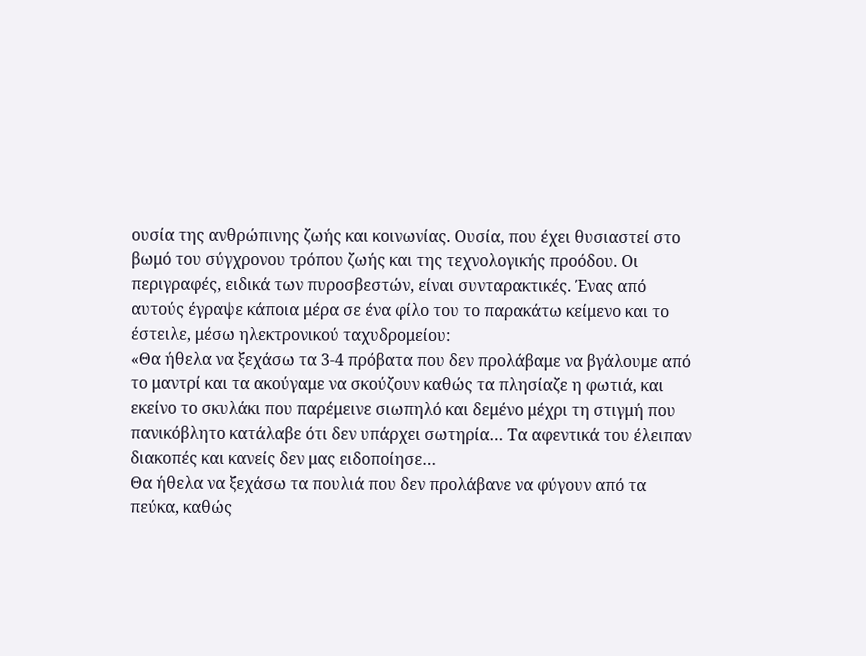ουσία της ανθρώπινης ζωής και κοινωνίας. Ουσία, που έχει θυσιαστεί στο βωμό του σύγχρονου τρόπου ζωής και της τεχνολογικής προόδου. Οι περιγραφές, ειδικά των πυροσβεστών, είναι συνταρακτικές. Ένας από αυτούς έγραψε κάποια μέρα σε ένα φίλο του το παρακάτω κείμενο και το έστειλε, μέσω ηλεκτρονικού ταχυδρομείου:
«Θα ήθελα να ξεχάσω τα 3-4 πρόβατα που δεν προλάβαμε να βγάλουμε από το μαντρί και τα ακούγαμε να σκούζουν καθώς τα πλησίαζε η φωτιά, και εκείνο το σκυλάκι που παρέμεινε σιωπηλό και δεμένο μέχρι τη στιγμή που πανικόβλητο κατάλαβε ότι δεν υπάρχει σωτηρία… Τα αφεντικά του έλειπαν διακοπές και κανείς δεν μας ειδοποίησε…
Θα ήθελα να ξεχάσω τα πουλιά που δεν προλάβανε να φύγουν από τα πεύκα, καθώς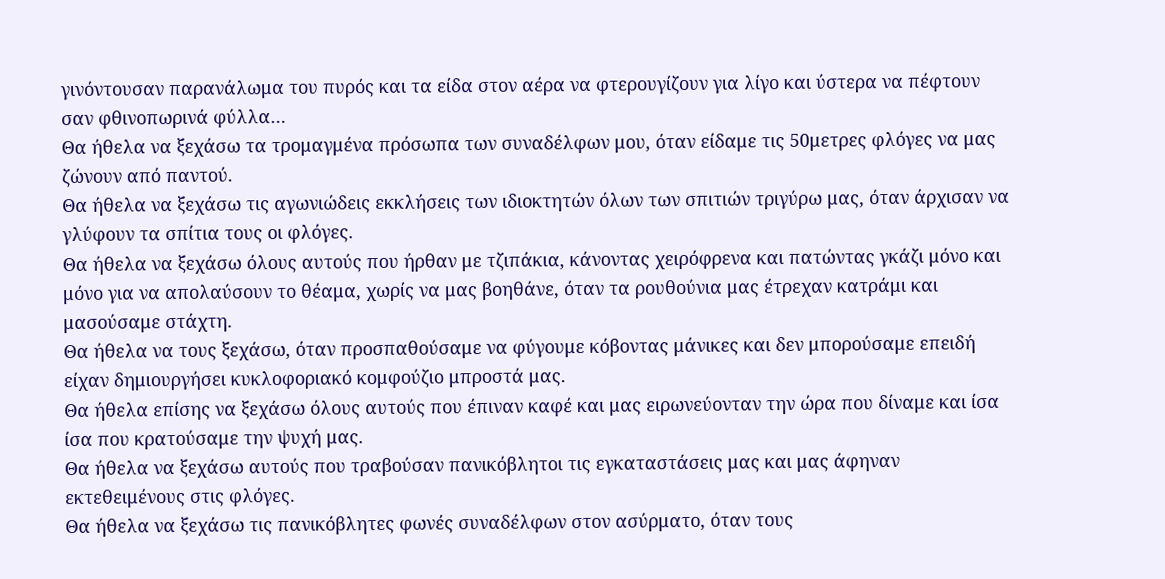γινόντουσαν παρανάλωμα του πυρός και τα είδα στον αέρα να φτερουγίζουν για λίγο και ύστερα να πέφτουν σαν φθινοπωρινά φύλλα…
Θα ήθελα να ξεχάσω τα τρομαγμένα πρόσωπα των συναδέλφων μου, όταν είδαμε τις 50μετρες φλόγες να μας ζώνουν από παντού.
Θα ήθελα να ξεχάσω τις αγωνιώδεις εκκλήσεις των ιδιοκτητών όλων των σπιτιών τριγύρω μας, όταν άρχισαν να γλύφουν τα σπίτια τους οι φλόγες.
Θα ήθελα να ξεχάσω όλους αυτούς που ήρθαν με τζιπάκια, κάνοντας χειρόφρενα και πατώντας γκάζι μόνο και μόνο για να απολαύσουν το θέαμα, χωρίς να μας βοηθάνε, όταν τα ρουθούνια μας έτρεχαν κατράμι και μασούσαμε στάχτη.
Θα ήθελα να τους ξεχάσω, όταν προσπαθούσαμε να φύγουμε κόβoντας μάνικες και δεν μπορούσαμε επειδή είχαν δημιουργήσει κυκλοφοριακό κομφούζιο μπροστά μας.
Θα ήθελα επίσης να ξεχάσω όλους αυτούς που έπιναν καφέ και μας ειρωνεύονταν την ώρα που δίναμε και ίσα ίσα που κρατούσαμε την ψυχή μας.
Θα ήθελα να ξεχάσω αυτούς που τραβούσαν πανικόβλητοι τις εγκαταστάσεις μας και μας άφηναν εκτεθειμένους στις φλόγες.
Θα ήθελα να ξεχάσω τις πανικόβλητες φωνές συναδέλφων στον ασύρματο, όταν τους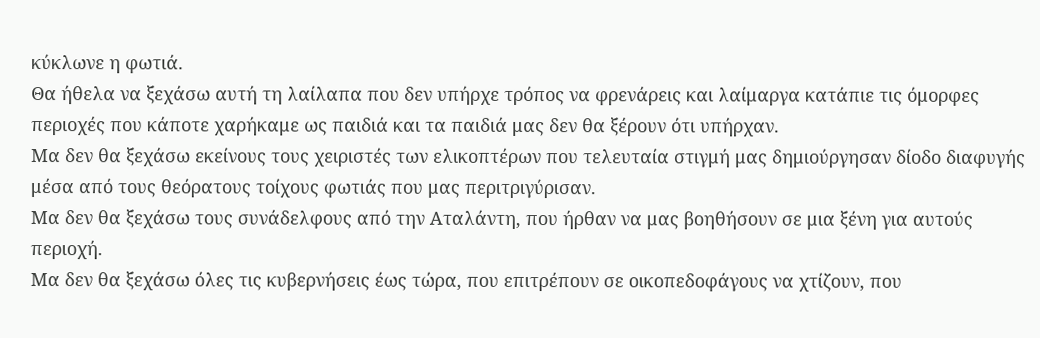κύκλωνε η φωτιά.
Θα ήθελα να ξεχάσω αυτή τη λαίλαπα που δεν υπήρχε τρόπος να φρενάρεις και λαίμαργα κατάπιε τις όμορφες περιοχές που κάποτε χαρήκαμε ως παιδιά και τα παιδιά μας δεν θα ξέρουν ότι υπήρχαν.
Μα δεν θα ξεχάσω εκείνους τους χειριστές των ελικοπτέρων που τελευταία στιγμή μας δημιούργησαν δίοδο διαφυγής μέσα από τους θεόρατους τοίχους φωτιάς που μας περιτριγύρισαν.
Μα δεν θα ξεχάσω τους συνάδελφους από την Αταλάντη, που ήρθαν να μας βοηθήσουν σε μια ξένη για αυτούς περιοχή.
Μα δεν θα ξεχάσω όλες τις κυβερνήσεις έως τώρα, που επιτρέπουν σε οικοπεδοφάγους να χτίζουν, που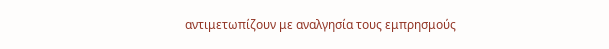αντιμετωπίζουν με αναλγησία τους εμπρησμούς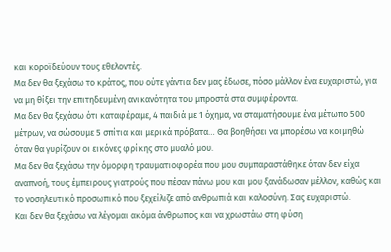και κοροϊδεύουν τους εθελοντές.
Μα δεν θα ξεχάσω το κράτος, που ούτε γάντια δεν μας έδωσε, πόσο μάλλον ένα ευχαριστώ, για να μη θίξει την επιτηδευμένη ανικανότητα του μπροστά στα συμφέροντα.
Μα δεν θα ξεχάσω ότι καταφέραμε, 4 παιδιά με 1 όχημα, να σταματήσουμε ένα μέτωπο 500 μέτρων, να σώσουμε 5 σπίτια και μερικά πρόβατα… Θα βοηθήσει να μπορέσω να κοιμηθώ όταν θα γυρίζουν οι εικόνες φρίκης στο μυαλό μου.
Μα δεν θα ξεχάσω την όμορφη τραυματιοφορέα που μου συμπαραστάθηκε όταν δεν είχα αναπνοή, τους έμπειρους γιατρούς που πέσαν πάνω μου και μου ξανάδωσαν μέλλον, καθώς και το νοσηλευτικό προσωπικό που ξεχείλιζε από ανθρωπιά και καλοσύνη. Σας ευχαριστώ.
Και δεν θα ξεχάσω να λέγομαι ακόμα άνθρωπος και να χρωστάω στη φύση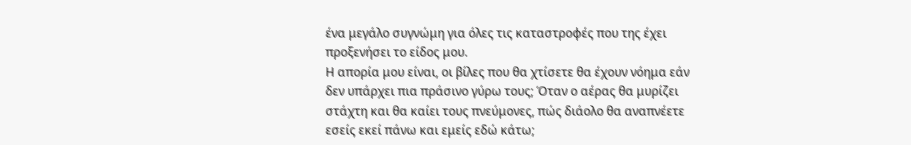ένα μεγάλο συγνώμη για όλες τις καταστροφές που της έχει προξενήσει το είδος μου.
Η απορία μου είναι, οι βίλες που θα χτίσετε θα έχουν νόημα εάν δεν υπάρχει πια πράσινο γύρω τους; Όταν ο αέρας θα μυρίζει στάχτη και θα καίει τους πνεύμονες, πώς διάολο θα αναπνέετε εσείς εκεί πάνω και εμείς εδώ κάτω;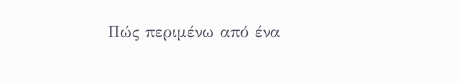Πώς περιμένω από ένα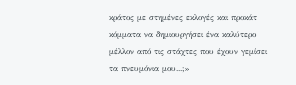κράτος με στημένες εκλογές και προκάτ κόμματα να δημιουργήσει ένα καλύτερο μέλλον από τις στάχτες που έχουν γεμίσει τα πνευμόνια μου...;»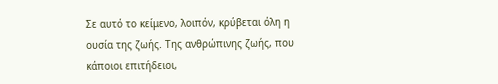Σε αυτό το κείμενο, λοιπόν, κρύβεται όλη η ουσία της ζωής. Της ανθρώπινης ζωής, που κάποιοι επιτήδειοι,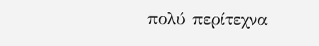πολύ περίτεχνα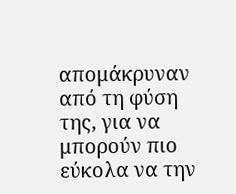απομάκρυναν από τη φύση της, για να μπορούν πιο εύκολα να την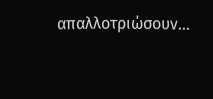απαλλοτριώσουν…